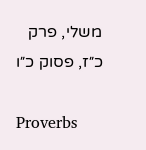משלי, פרק כ״ז, פסוק כ״ו

Proverbs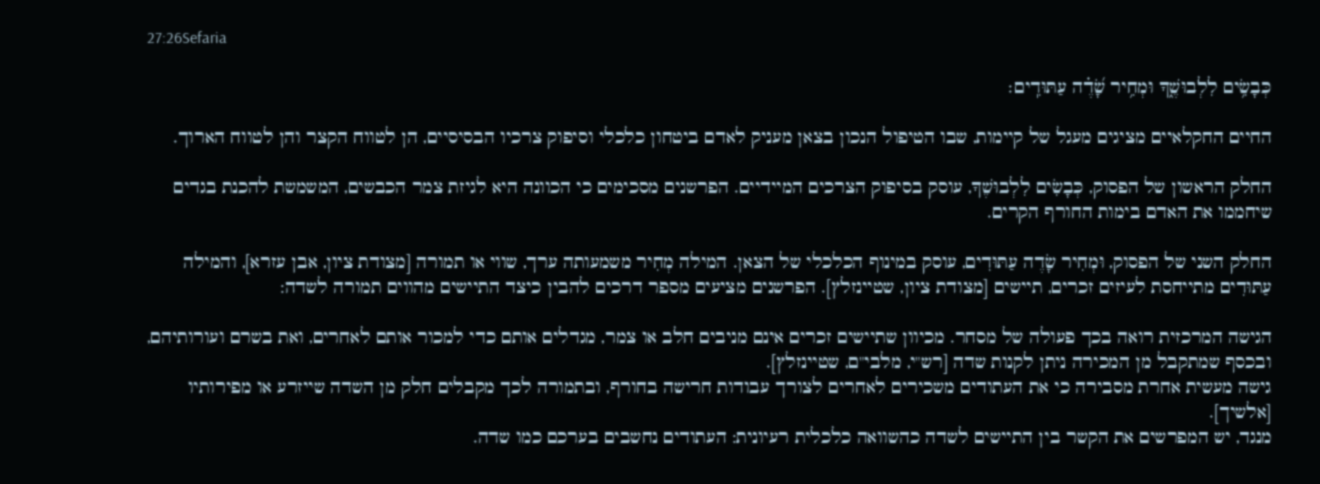27:26Sefaria

כְּבָשִׂ֥ים לִלְבוּשֶׁ֑ךָ וּמְחִ֥יר שָׂ֝דֶ֗ה עַתּוּדִֽים׃

החיים החקלאיים מציגים מעגל של קיימות, שבו הטיפול הנכון בצאן מעניק לאדם ביטחון כלכלי וסיפוק צרכיו הבסיסיים, הן לטווח הקצר והן לטווח הארוך.

החלק הראשון של הפסוק, כְּבָשִׂים לִלְבוּשֶׁךָ, עוסק בסיפוק הצרכים המיידיים. הפרשנים מסכימים כי הכוונה היא לגיזת צמר הכבשים, המשמשת להכנת בגדים שיחממו את האדם בימות החורף הקרים.

החלק השני של הפסוק, וּמְחִיר שָׂדֶה עַתּוּדִים, עוסק במינוף הכלכלי של הצאן. המילה מְחִיר משמעותה ערך, שווי או תמורה [מצודת ציון, אבן עזרא], והמילה עַתּוּדִים מתייחסת לעיזים זכרים, תיישים [מצודת ציון, שטיינזלץ]. הפרשנים מציעים מספר דרכים להבין כיצד התיישים מהווים תמורה לשדה:

הגישה המרכזית רואה בכך פעולה של מסחר. מכיוון שתיישים זכרים אינם מניבים חלב או צמר, מגדלים אותם כדי למכור אותם לאחרים, ואת בשרם ועורותיהם, ובכסף שמתקבל מן המכירה ניתן לקנות שדה [רש"י, מלבי"ם, שטיינזלץ].
גישה מעשית אחרת מסבירה כי את העתודים משכירים לאחרים לצורך עבודות חרישה בחורף, ובתמורה לכך מקבלים חלק מן השדה שייזרע או מפירותיו [אלשיך].
מנגד, יש המפרשים את הקשר בין התיישים לשדה כהשוואה כלכלית רעיונית: העתודים נחשבים בערכם כמו שדה.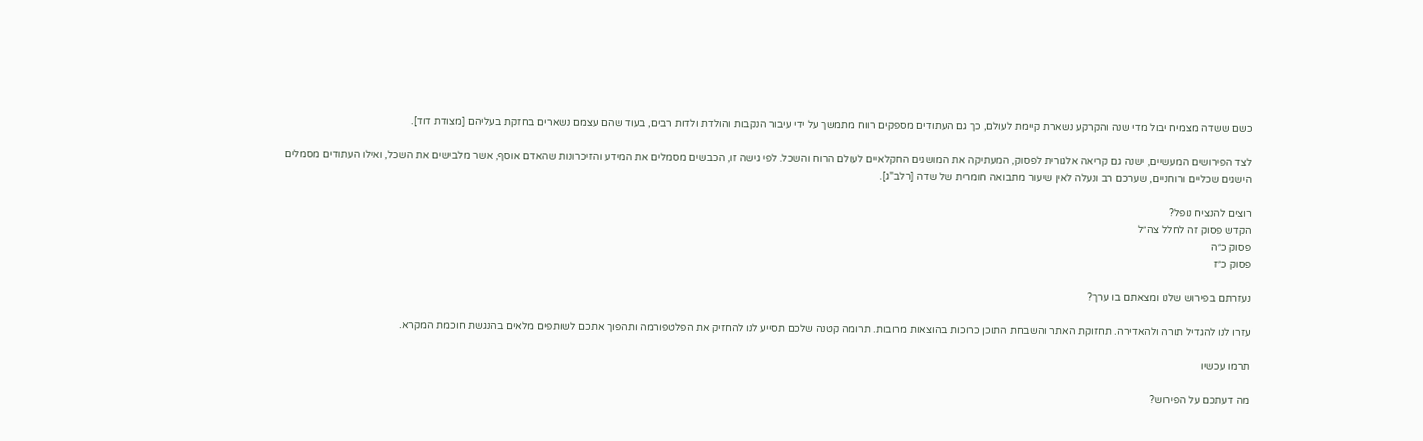כשם ששדה מצמיח יבול מדי שנה והקרקע נשארת קיימת לעולם, כך גם העתודים מספקים רווח מתמשך על ידי עיבור הנקבות והולדת ולדות רבים, בעוד שהם עצמם נשארים בחזקת בעליהם [מצודת דוד].

לצד הפירושים המעשיים, ישנה גם קריאה אלגורית לפסוק, המעתיקה את המושגים החקלאיים לעולם הרוח והשכל. לפי גישה זו, הכבשים מסמלים את המידע והזיכרונות שהאדם אוסף, אשר מלבישים את השכל, ואילו העתודים מסמלים הישגים שכליים ורוחניים, שערכם רב ונעלה לאין שיעור מתבואה חומרית של שדה [רלב"ג].

רוצים להנציח נופל?
הקדש פסוק זה לחלל צה״ל
פסוק כ״ה
פסוק כ״ז

נעזרתם בפירוש שלנו ומצאתם בו ערך?

עזרו לנו להגדיל תורה ולהאדירה. תחזוקת האתר והשבחת התוכן כרוכות בהוצאות מרובות. תרומה קטנה שלכם תסייע לנו להחזיק את הפלטפורמה ותהפוך אתכם לשותפים מלאים בהנגשת חוכמת המקרא.

תרמו עכשיו

מה דעתכם על הפירוש?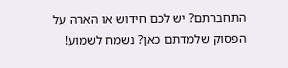התחברתם? יש לכם חידוש או הארה על הפסוק שלמדתם כאן? נשמח לשמוע!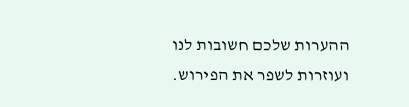ההערות שלכם חשובות לנו ועוזרות לשפר את הפירוש.